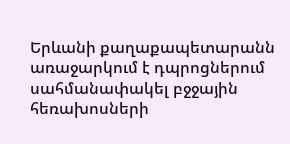Երևանի քաղաքապետարանն առաջարկում է դպրոցներում սահմանափակել բջջային հեռախոսների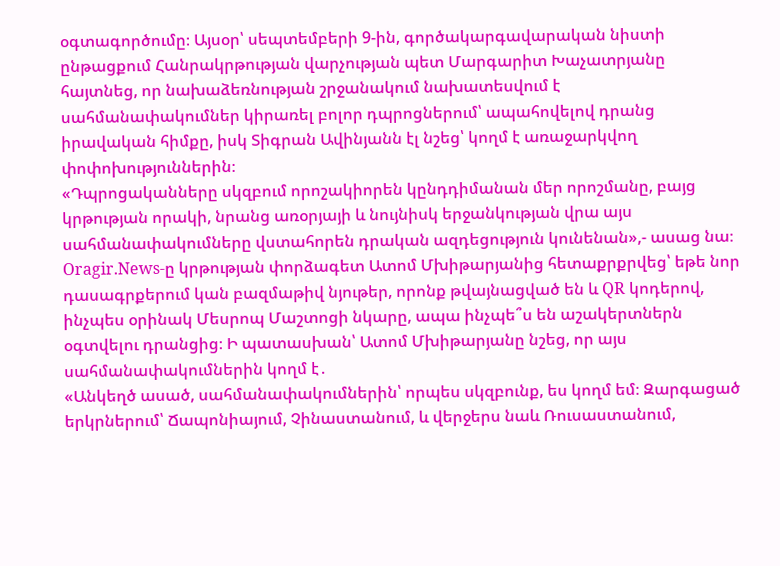օգտագործումը։ Այսօր՝ սեպտեմբերի 9-ին, գործակարգավարական նիստի ընթացքում Հանրակրթության վարչության պետ Մարգարիտ Խաչատրյանը հայտնեց, որ նախաձեռնության շրջանակում նախատեսվում է սահմանափակումներ կիրառել բոլոր դպրոցներում՝ ապահովելով դրանց իրավական հիմքը, իսկ Տիգրան Ավինյանն էլ նշեց՝ կողմ է առաջարկվող փոփոխություններին։
«Դպրոցականները սկզբում որոշակիորեն կընդդիմանան մեր որոշմանը, բայց կրթության որակի, նրանց առօրյայի և նույնիսկ երջանկության վրա այս սահմանափակումները վստահորեն դրական ազդեցություն կունենան»,- ասաց նա։
Oragir.News-ը կրթության փորձագետ Ատոմ Մխիթարյանից հետաքրքրվեց՝ եթե նոր դասագրքերում կան բազմաթիվ նյութեր, որոնք թվայնացված են և QR կոդերով, ինչպես օրինակ Մեսրոպ Մաշտոցի նկարը, ապա ինչպե՞ս են աշակերտներն օգտվելու դրանցից։ Ի պատասխան՝ Ատոմ Մխիթարյանը նշեց, որ այս սահմանափակումներին կողմ է․
«Անկեղծ ասած, սահմանափակումներին՝ որպես սկզբունք, ես կողմ եմ։ Զարգացած երկրներում՝ Ճապոնիայում, Չինաստանում, և վերջերս նաև Ռուսաստանում,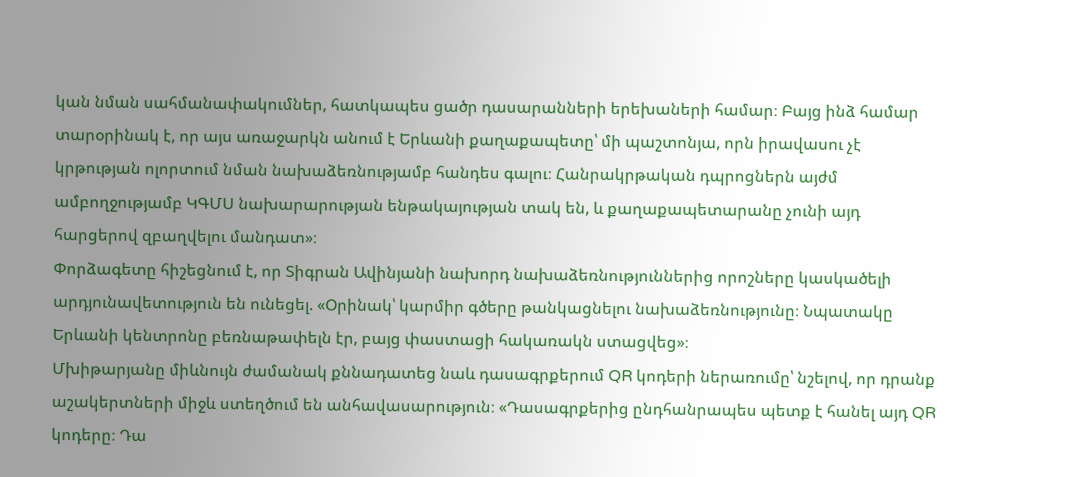կան նման սահմանափակումներ, հատկապես ցածր դասարանների երեխաների համար։ Բայց ինձ համար տարօրինակ է, որ այս առաջարկն անում է Երևանի քաղաքապետը՝ մի պաշտոնյա, որն իրավասու չէ կրթության ոլորտում նման նախաձեռնությամբ հանդես գալու։ Հանրակրթական դպրոցներն այժմ ամբողջությամբ ԿԳՄՍ նախարարության ենթակայության տակ են, և քաղաքապետարանը չունի այդ հարցերով զբաղվելու մանդատ»։
Փորձագետը հիշեցնում է, որ Տիգրան Ավինյանի նախորդ նախաձեռնություններից որոշները կասկածելի արդյունավետություն են ունեցել. «Օրինակ՝ կարմիր գծերը թանկացնելու նախաձեռնությունը։ Նպատակը Երևանի կենտրոնը բեռնաթափելն էր, բայց փաստացի հակառակն ստացվեց»։
Մխիթարյանը միևնույն ժամանակ քննադատեց նաև դասագրքերում QR կոդերի ներառումը՝ նշելով, որ դրանք աշակերտների միջև ստեղծում են անհավասարություն։ «Դասագրքերից ընդհանրապես պետք է հանել այդ QR կոդերը։ Դա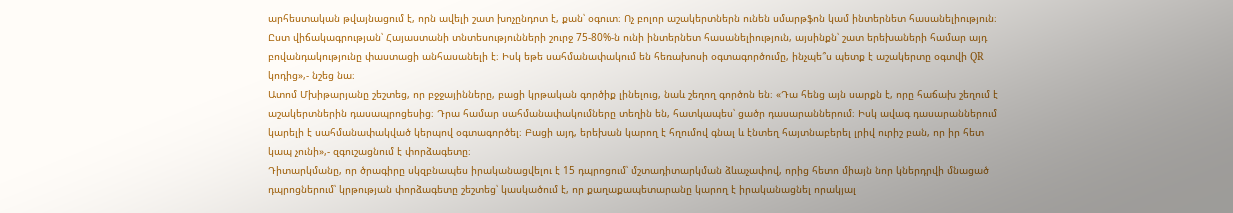արհեստական թվայնացում է, որն ավելի շատ խոչընդոտ է, քան՝ օգուտ։ Ոչ բոլոր աշակերտներն ունեն սմարթֆոն կամ ինտերնետ հասանելիություն։ Ըստ վիճակագրության՝ Հայաստանի տնտեսությունների շուրջ 75-80%-ն ունի ինտերնետ հասանելիություն, այսինքն՝ շատ երեխաների համար այդ բովանդակությունը փաստացի անհասանելի է։ Իսկ եթե սահմանափակում են հեռախոսի օգտագործումը, ինչպե՞ս պետք է աշակերտը օգտվի QR կոդից»,- նշեց նա։
Ատոմ Մխիթարյանը շեշտեց, որ բջջայինները, բացի կրթական գործիք լինելուց, նաև շեղող գործոն են։ «Դա հենց այն սարքն է, որը հաճախ շեղում է աշակերտներին դասապրոցեսից։ Դրա համար սահմանափակումները տեղին են, հատկապես՝ ցածր դասարաններում։ Իսկ ավագ դասարաններում կարելի է սահմանափակված կերպով օգտագործել։ Բացի այդ, երեխան կարող է հղումով գնալ և էնտեղ հայտնաբերել լրիվ ուրիշ բան, որ իր հետ կապ չունի»,- զգուշացնում է փորձագետը։
Դիտարկմանը, որ ծրագիրը սկզբնապես իրականացվելու է 15 դպրոցում՝ մշտադիտարկման ձևաչափով, որից հետո միայն նոր կներդրվի մնացած դպրոցներում՝ կրթության փորձագետը շեշտեց՝ կասկածում է, որ քաղաքապետարանը կարող է իրականացնել որակյալ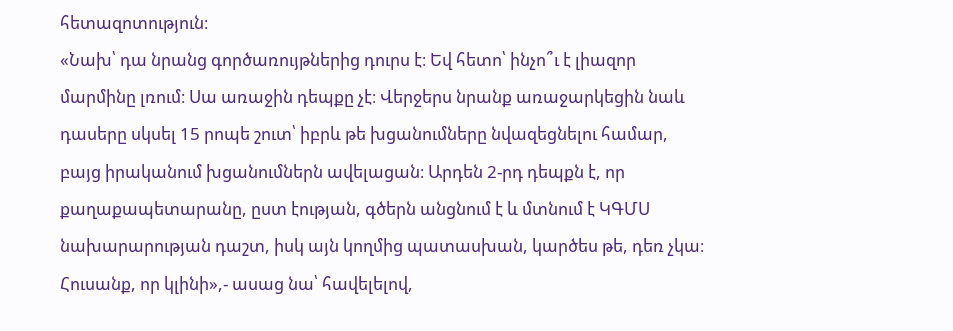հետազոտություն։
«Նախ՝ դա նրանց գործառույթներից դուրս է։ Եվ հետո՝ ինչո՞ւ է լիազոր մարմինը լռում։ Սա առաջին դեպքը չէ։ Վերջերս նրանք առաջարկեցին նաև դասերը սկսել 15 րոպե շուտ՝ իբրև թե խցանումները նվազեցնելու համար, բայց իրականում խցանումներն ավելացան։ Արդեն 2-րդ դեպքն է, որ քաղաքապետարանը, ըստ էության, գծերն անցնում է և մտնում է ԿԳՄՍ նախարարության դաշտ, իսկ այն կողմից պատասխան, կարծես թե, դեռ չկա։ Հուսանք, որ կլինի»,- ասաց նա՝ հավելելով,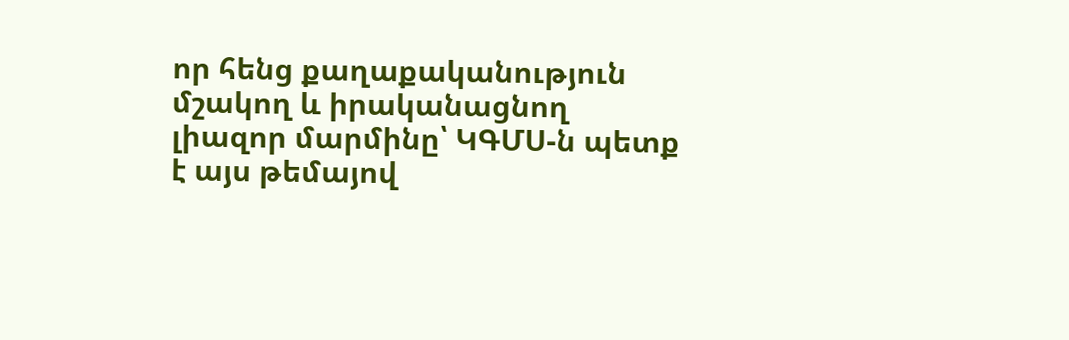որ հենց քաղաքականություն մշակող և իրականացնող լիազոր մարմինը՝ ԿԳՄՍ-ն պետք է այս թեմայով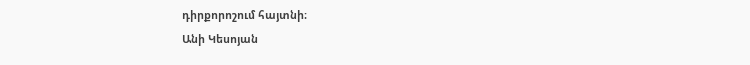դիրքորոշում հայտնի։
Անի Կեսոյան